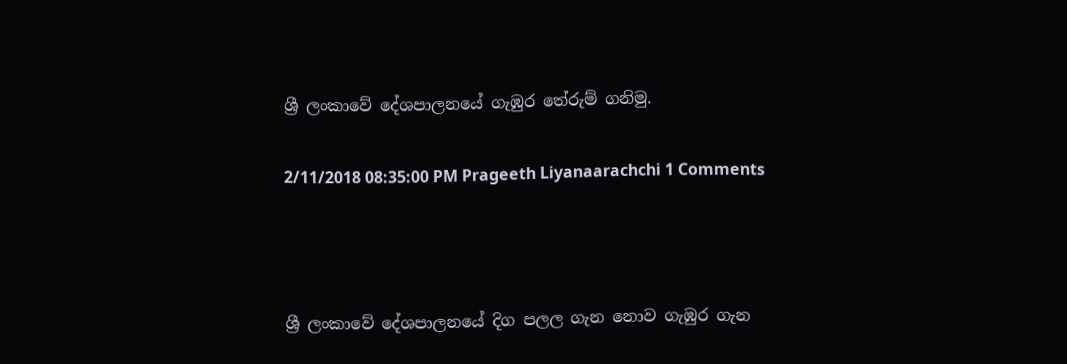ශ්‍රී ලංකාවේ දේශපාලනයේ ගැඹුර තේරුම් ගනිමු.

2/11/2018 08:35:00 PM Prageeth Liyanaarachchi 1 Comments



ශ්‍රී ලංකාවේ දේශපාලනයේ දිග පලල ගැන නොව ගැඹුර ගැන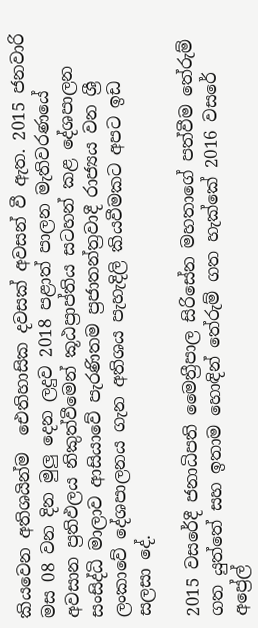කියවෙන අතිශයින්ම  ඓතිහාසික දවසක් අවසන් වී ඇත. 2015 ජනවාරි මස 08 වන දින මුලු දෙන ලදුව 2018 පළාත් පාලන මැතිවරණයේ අවසාන ප්‍රතිඵලය නිකුත්වීමෙන් කූඨප්‍රාප්තිය සටහන් කළ දේශපාලන සංසිද්ධි මාලාව ආසියාවේ පැරණිතම ප්‍රජාතන්ත්‍රවාදී රාජ්‍යය වන ශ්‍රී ලංකාවේ දේශපාලනය ගැන අතිශය පැහැදිලි කියවීමකට අපට ඉඩ සලසා දේ.

2015 වසරේදී ජනාධිපති මෛත්‍රීපාල සිරිසේන මහතාගේ පත්වීම තේරුම් ගත යුත්තේ සහ ඉතාම හොඳින් තේරුම් ගත හැක්කේ 2016 වසරේ අප්‍රේල්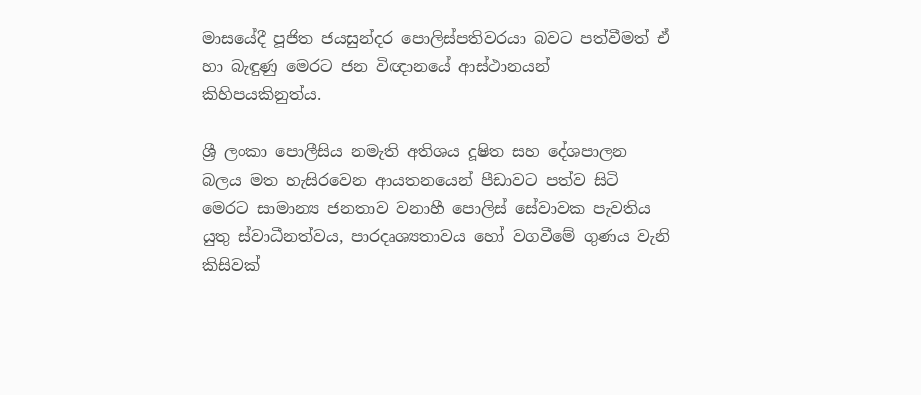මාසයේදී පූජිත ජයසුන්දර පොලිස්පතිවරයා බවට පත්වීමත් ඒ හා බැඳුණු මෙරට ජන විඥානයේ ආස්ථානයන් කිහිපයකිනුත්ය.

ශ්‍රී ලංකා පොලීසිය නමැති අතිශය දූෂිත සහ දේශපාලන බලය මත හැසිරවෙන ආයතනයෙන් පීඩාවට පත්ව සිටි මෙරට සාමාන්‍ය ජනතාව වනාහී පොලිස් සේවාවක පැවතිය යුතු ස්වාධීනත්වය, පාරදෘශ්‍යතාවය හෝ වගවීමේ ගුණය වැනි කිසි‍වක්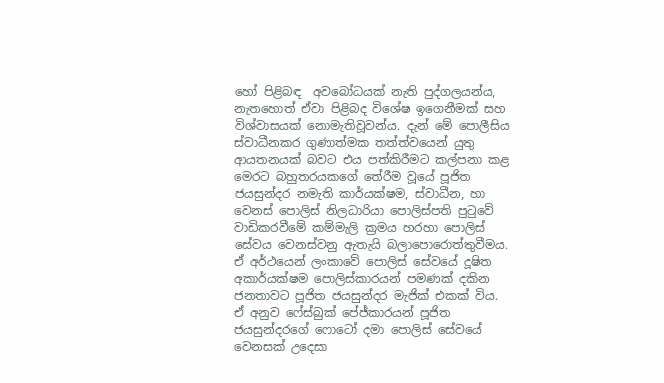හෝ පිළිබඳ  අවබෝධයක් නැති පුද්ගලයන්ය, නැතහොත් ඒවා පිළිබද විශේෂ ඉගෙනීමක් සහ විශ්වාසයක් නොමැතිවූවන්ය. දැන් මේ පොලීසිය ස්වාධීනකර ගුණාත්මක තත්ත්වයෙන් යුතු ආයතනයක් බවට එය පත්කිරීමට කල්පනා කළ මෙරට බහුතරයකගේ තේරීම වූයේ පූජිත ජයසුන්දර නමැති කාර්යක්ෂම, ස්වාධීන, හා වෙනස් පොලිස් නිලධාරියා පොලිස්පති පුටුවේ වාඩිකරවීමේ කම්මැලි ක්‍රමය හරහා පොලිස් සේවය වෙනස්වනු ඇතැයි බලාපොරොත්තුවීමය. ඒ අර්ථයෙන් ලංකාවේ පොලිස් සේවයේ දූෂිත අකාර්යක්ෂම පොලිස්කාරයන් පමණක් දකින ජනතාවට පූජිත ජයසුන්දර මැජික් එකක් විය. ඒ අනුව ෆේස්බුක් පේජ්කාරයන් පූජිත ජයසුන්දරගේ ෆොටෝ දමා පොලිස් සේවයේ වෙනසක් උදෙසා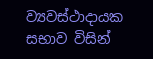ව්‍යවස්ථාදායක සභාව විසින්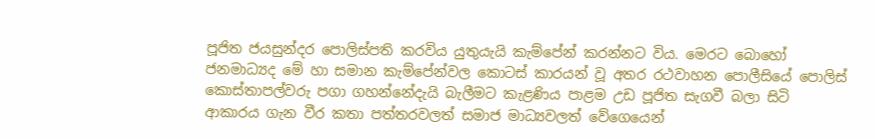පූජිත ජයසුන්දර පොලිස්පති කරවිය යුතුයැයි කැම්පේන් කරන්නට විය. මෙරට බොහෝ ජනමාධ්‍යද මේ හා සමාන කැම්පේන්වල කොටස් කාරයන් වූ අතර රථවාහන පොලීසියේ පොලිස් කොස්තාපල්වරු පගා ගහන්නේදැයි බැලීමට කැළණිය පාළම උඩ පූජිත සැගවී බලා සිටි ආකාරය ගැන වීර කතා පත්තරවලත් සමාජ මාධ්‍යවලත් වේගෙයෙන්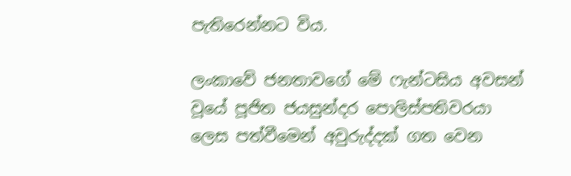පැතිරෙන්නට විය.

ලංකාවේ ජනතාවගේ මේ ෆැන්ටසිය අවසන් වූයේ පූජිත ජයසුන්දර පොලිස්පතිවරයා ලෙස පත්වීමෙන් අවුරුද්දක් ගත වෙන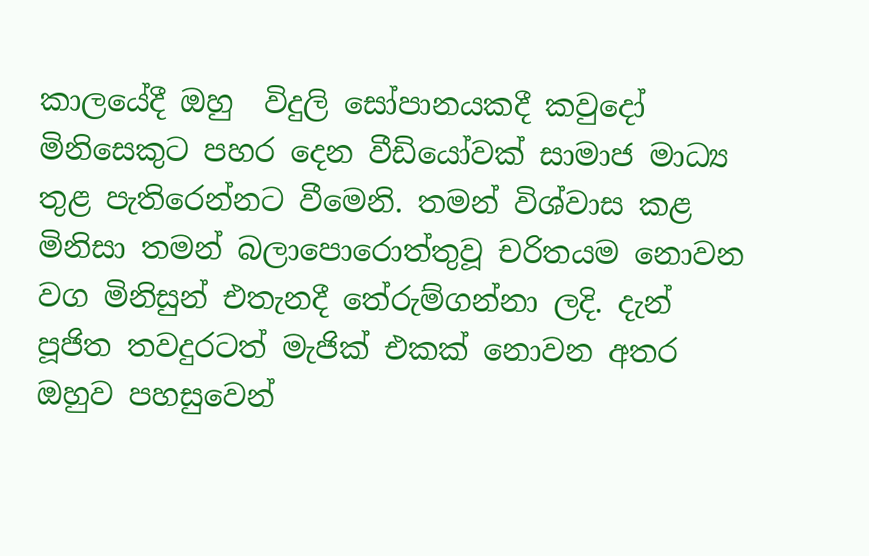කාලයේදී ඔහු  විදුලි සෝපානයකදී කවුදෝ මිනිසෙකුට පහර දෙන වීඩියෝවක් සාමාජ මාධ්‍ය තුළ පැතිරෙන්නට වීමෙනි. තමන් විශ්වාස කළ මිනිසා තමන් බලාපොරොත්තුවූ චරිතයම නොවන වග මිනිසුන් එතැනදී තේරුම්ගන්නා ලදි. දැන් පූජිත තවදුරටත් මැජික් එකක් නොවන අතර ඔහුව පහසුවෙන්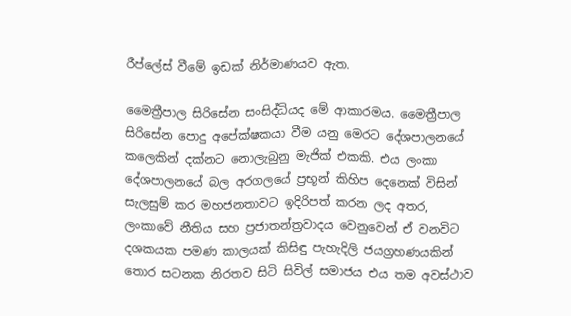රීප්ලේස් වීමේ ඉඩක් නිර්මාණයව ඇත.

මෛත්‍රීපාල සිරිසේන සංසිද්ධියද මේ ආකාරමය. මෛත්‍රීපාල සිරිසේන පොදු අපේක්ෂකයා වීම යනු මෙරට දේශපාලනයේ කලෙකින් දක්නට නොලැබුනු මැජික් එකකි. එය ලංකා දේශපාලනයේ බල අරගලයේ ප්‍රභූන් කිහිප දෙනෙක් විසින් සැලසුම් කර මහජනතාවට ඉදිරිපත් කරන ලද අතර, ලංකාවේ නීතිය සහ ප්‍රජාතන්ත්‍රවාදය වෙනුවෙන් ඒ වනවිට දශකයක පමණ කාලයක් කිසිඳු පැහැදිලි ජයග්‍රහණයකින් තොර සටනක නිරතව සිටි සිවිල් සමාජය එය තම අවස්ථාව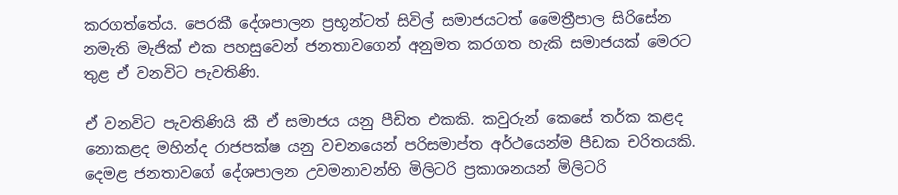කරගත්තේය. පෙරකී දේශපාලන ප්‍රභූන්ටත් සිවිල් සමාජයටත් මෛත්‍රීපාල සිරිසේන නමැති මැජික් එක පහසුවෙන් ජනතාවගෙන් අනුමත කරගත හැකි සමාජයක් මෙරට තුළ ඒ වනවිට පැවතිණි.

ඒ වනවිට පැවතිණියි කී ඒ සමාජය යනු පීඩිත එකකි. කවුරුන් කෙසේ තර්ක කළද නොකළද මහින්ද රාජපක්ෂ යනු වචනයෙන් පරිසමාප්ත අර්ථයෙන්ම පීඩක චරිතයකි. දෙමළ ජනතාවගේ දේශපාලන උවමනාවන්හි මිලිටරි ප්‍රකාශනයන් මිලිටරි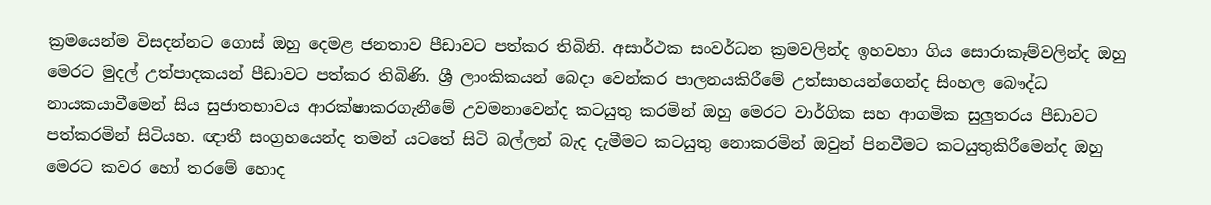ක්‍රමයෙන්ම විසදන්නට ගොස් ඔහු දෙමළ ජනතාව පීඩාවට පත්කර තිබිනි. අසාර්ථක සංවර්ධන ක්‍රමවලින්ද ඉහවහා ගිය සොරාකෑම්වලින්ද ඔහු මෙරට මුදල් උත්පාදකයන් පීඩාවට පත්කර තිබිණි. ශ්‍රී ලාංකිකයන් බෙදා වෙන්කර පාලනයකිරීමේ උත්සාහයන්ගෙන්ද සිංහල බෞද්ධ නායකයාවීමෙන් සිය සුජාතභාවය ආරක්ෂාකරගැනීමේ උවමනාවෙන්ද කටයුතු කරමින් ඔහු මෙරට වාර්ගික සහ ආගමික සුලුතරය පීඩාවට පත්කරමින් සිටියහ. ඥාතී සංග්‍රහයෙන්ද තමන් යටතේ සිටි බල්ලන් බැද දැමීමට කටයුතු නොකරමින් ඔවුන් පිනවීමට කටයුතුකිරීමෙන්ද ඔහු මෙරට කවර හෝ තරමේ හොද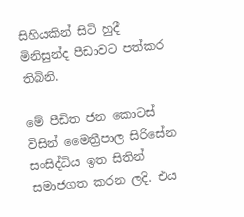සිහියකින් සිටි හුදී මිනිසුන්ද පීඩාවට පත්කර තිබිනි.

මේ පීඩිත ජන කොටස් විසින් මෛත්‍රීපාල සිරිසේන සංසිද්ධිය ඉත සිතින් සමාජගත කරන ලදි. එය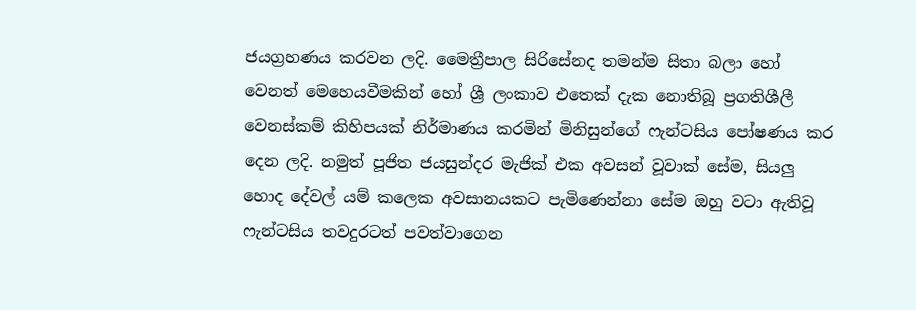ජයග්‍රහණය කරවන ලදි. මෛත්‍රීපාල සිරිසේනද තමන්ම සිතා බලා හෝ වෙනත් මෙහෙයවීමකින් හෝ ශ්‍රී ලංකාව එතෙක් දැක නොතිබූ ප්‍රගතිශීලී වෙනස්කම් කිහිපයක් නිර්මාණය කරමින් මිනිසුන්ගේ ෆැන්ටසිය පෝෂණය කර දෙන ලදි. නමුත් පූජිත ජයසුන්දර මැජික් එක අවසන් වූවාක් සේම, සියලු හොද දේවල් යම් කලෙක අවසානයකට පැමිණෙන්නා සේම ඔහු වටා ඇතිවූ ෆැන්ටසිය තවදුරටත් පවත්වාගෙන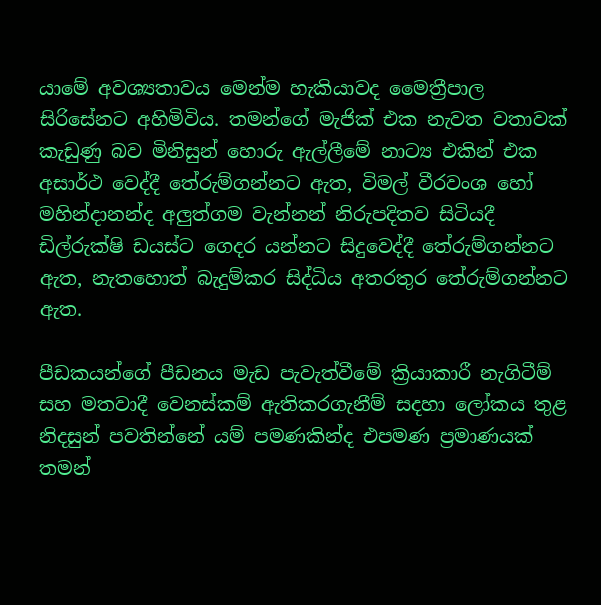යාමේ අවශ්‍යතාවය මෙන්ම හැකියාවද මෛත්‍රීපාල සිරිසේනට අහිමිවිය. තමන්ගේ මැජික් එක නැවත වතාවක් කැඩුණු බව මිනිසුන් හොරු ඇල්ලීමේ නාට්‍ය එකින් එක අසාර්ථ වෙද්දී තේරුම්ගන්නට ඇත, විමල් වීරවංශ හෝ මහින්දානන්ද අලුත්ගම වැන්නන් නිරුපදිතව සිටියදී ඩිල්රුක්ෂි ඩයස්ට ගෙදර යන්නට සිදුවෙද්දී තේරුම්ගන්නට ඇත, නැතහොත් බැදුම්කර සිද්ධිය අතරතුර තේරුම්ගන්නට ඇත.

පීඩකයන්ගේ පීඩනය මැඩ පැවැත්වීමේ ක්‍රියාකාරී නැගිටීම් සහ මතවාදී වෙනස්කම් ඇතිකරගැනීම් සදහා ලෝකය තුළ නිදසුන් පවතින්නේ යම් පමණකින්ද එපමණ ප්‍රමාණයක් තමන්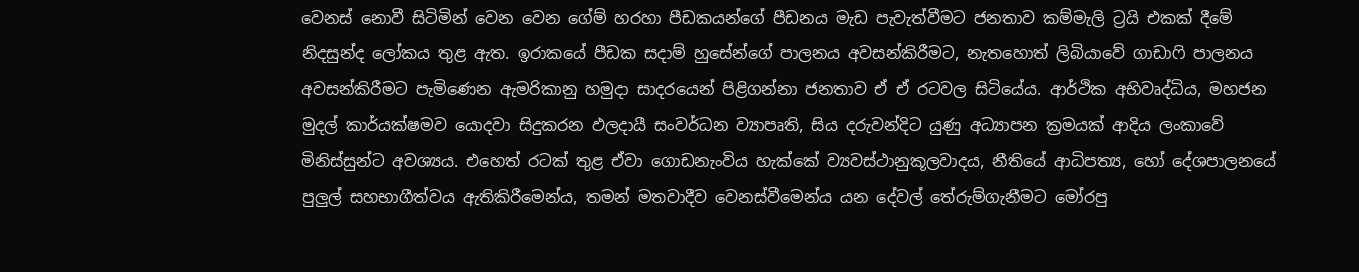වෙනස් නොවී සිටිමින් වෙන වෙන ගේම් හරහා පීඩකයන්ගේ පීඩනය මැඩ පැවැත්වීමට ජනතාව කම්මැලි ට්‍රයි එකක් දීමේ නිදසුන්ද ලෝකය තුළ ඇත. ඉරාකයේ පීඩක සදාම් හුසේන්ගේ පාලනය අවසන්කිරීමට, නැතහොත් ලිබියාවේ ගාඩාෆි පාලනය අවසන්කිරීමට පැමිණෙන ඇමරිකානු හමුදා සාදරයෙන් පිළිගන්නා ජනතාව ඒ ඒ රටවල සිටියේය. ආර්ථික අභිවෘද්ධිය, මහජන මුදල් කාර්යක්ෂමව යොදවා සිදුකරන ඵලදායී සංවර්ධන ව්‍යාපෘති, සිය දරුවන්දිට යුණු අධ්‍යාපන ක්‍රමයක් ආදිය ලංකාවේ මිනිස්සුන්ට අවශ්‍යය. එහෙත් රටක් තුළ ඒවා ගොඩනැංවිය හැක්කේ ව්‍යවස්ථානුකූලවාදය, නීතියේ ආධිපත්‍ය, හෝ දේශපාලනයේ පුලුල් සහභාගීත්වය ඇතිකිරීමෙන්ය, තමන් මතවාදීව වෙනස්වීමෙන්ය යන දේවල් තේරුම්ගැනීමට මෝරපු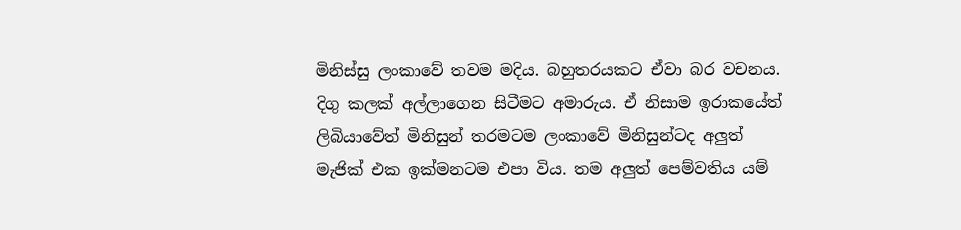මිනිස්සු ලංකාවේ තවම මදිය. බහුතරයකට ඒවා බර වචනය. දිගු කලක් අල්ලාගෙන සිටීමට අමාරුය. ඒ නිසාම ඉරාකයේත් ලිබියාවේත් මිනිසුන් තරමටම ලංකාවේ මිනිසුන්ටද අලුත් මැජික් එක ඉක්මනටම එපා විය. තම අලුත් පෙම්වතිය යම්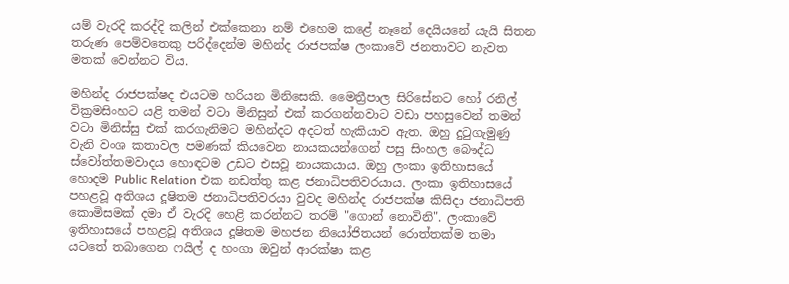යම් වැරදි කරද්දි කලින් එක්කෙනා නම් එහෙම කළේ නෑනේ දෙයියනේ යැයි සිතන තරුණ පෙම්වතෙකු පරිද්දෙන්ම මහින්ද රාජපක්ෂ ලංකාවේ ජනතාවට නැවත මතක් වෙන්නට විය.

මහින්ද රාජපක්ෂද එයටම හරියන මිනිසෙකි. මෛත්‍රීපාල සිරිසේනට හෝ රනිල් වික්‍රමසිංහට යළි තමන් වටා මිනිසුන් එක් කරගන්නවාට වඩා පහසුවෙන් තමන් වටා මිනිස්සු එක් කරගැනිමට මහින්දට අදටත් හැකියාව ඇත. ඔහු දුටුගැමුණු වැනි වංශ කතාවල පමණක් කියවෙන නායකයන්ගෙන් පසු සිංහල බෞද්ධ ස්වෝත්තමවාදය හොඳටම උඩට එසවූ නායකයාය. ඔහු ලංකා ඉතිහාසයේ හොදම Public Relation එක නඩත්තු කළ ජනාධිපතිවරයාය. ලංකා ඉතිහාසයේ පහළවූ අතිශය දූෂිතම ජනාධිපතිවරයා වුවද මහින්ද රාජපක්ෂ කිසිදා ජනාධිපති කොමිසමක් දමා ඒ වැරදි හෙළි කරන්නට තරම් "ගොන් නොවිනි". ලංකාවේ ඉතිහාසයේ පහළවූ අතිශය දූෂිතම මහජන නියෝජිතයන් රොත්තක්ම තමා යටතේ තබාගෙන ෆයිල් ද හංගා ඔවුන් ආරක්ෂා කළ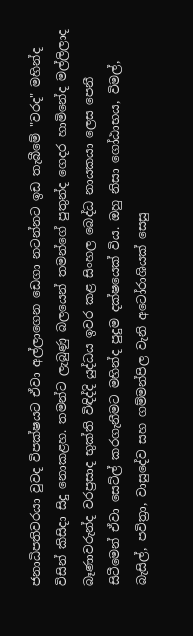ජනාධිපතිවරයා වුවද විපක්ෂයට ඒවා අල්ලාගෙන ඩෙගා නටන්නට ඉඩ තැබීමේ "වරද" මහින්ද විසින් කිසිදා සිදු නොකළහ. තමන්ට ලැබුණු බලයෙන් තමන්ගේ පුතුන්ද ගෙදර හාමිනේද මල්ලිලාද බෑණාවරුන්ද වරප්‍රසාද භුක්ති විඳිද්දි යුද්ධය ඉවර කළ සිංහල බෙද්ධ නායකයා ලෙස පෙනී සිටීමෙන් ඒවා සෙට්ල් කරගැනීමට මහින්ද පුදුම දක්ෂයෙක් විය. ඔහු නිසා ගෝඨාභය, විමල්, බැසිල්, පවිත්‍රා, වාසුදේව සහ ගම්මන්පිල වැනි අටෝරාශියක් සෙසු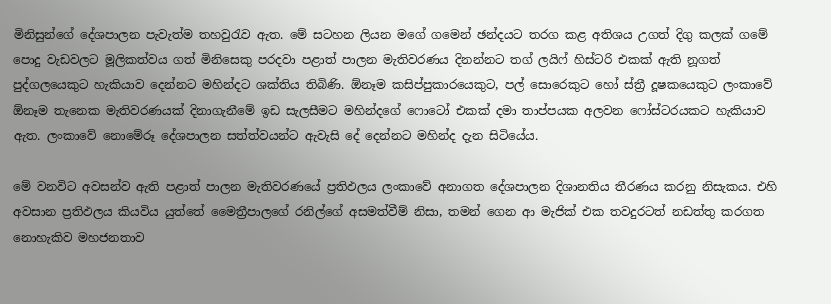මිනිසුන්ගේ දේශපාලන පැවැත්ම තහවුරැව ඇත. මේ සටහන ලියන මගේ ගමෙන් ඡන්දයට තරග කළ අතිශය උගත් දිගු කලක් ගමේ පොදු වැඩවලට මූලිකත්වය ගත් මිනිසෙකු පරදවා පළාත් පාලන මැතිවරණය දිනන්නට තග් ලයිෆ් හිස්ටරි එකක් ඇති නූගත් පුද්ගලයෙකුට හැකියාව දෙන්නට මහින්දට ශක්තිය තිබිණි. ඕනෑම කසිප්පුකාරයෙකුට, පල් සොරෙකුට හෝ ස්ත්‍රී දූෂකයෙකුට ලංකාවේ ඕනෑම තැනෙක මැතිවරණයක් දිනාගැනීමේ ඉඩ සැලසීමට මහින්දගේ ෆොටෝ එකක් දමා තාප්පයක අලවන ෆෝස්ටරයකට හැකියාව ඇත. ලංකාවේ නොමේරූ දේශපාලන සත්ත්වයන්ට ඇවැසි දේ දෙන්නට මහින්ද දැන සිටියේය.

මේ වනවිට අවසන්ව ඇති පළාත් පාලන මැතිවරණයේ ප්‍රතිඵලය ලංකාවේ අනාගත දේශපාලන දිශානතිය තීරණය කරනු නිසැකය. එහි අවසාන ප්‍රතිඵලය කියවිය යුත්තේ මෛත්‍රීපාලගේ රනිල්ගේ අසමත්වීම් නිසා, තමන් ගෙන ආ මැජික් එක තවදුරටත් නඩත්තු කරගත නොහැකිව මහජනතාව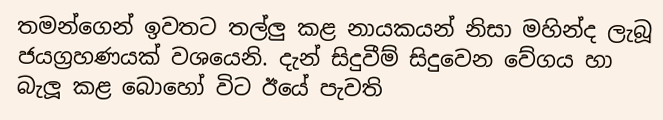තමන්ගෙන් ඉවතට තල්ලු කළ නායකයන් නිසා මහින්ද ලැබූ ජයග්‍රහණයක් වශයෙනි. දැන් සිදුවීම් සිදුවෙන වේගය හා බැලූ කළ බොහෝ විට ඊයේ පැවති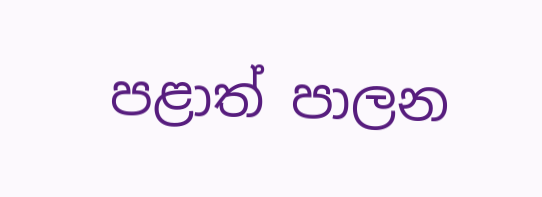පළාත් පාලන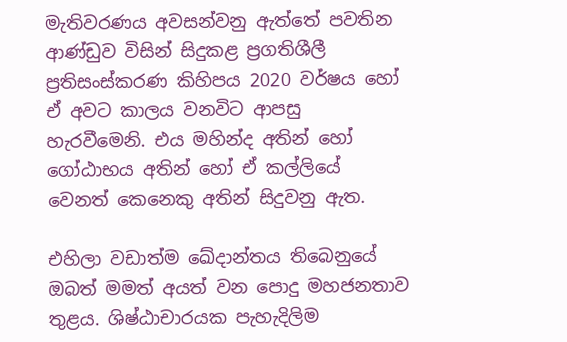මැතිවරණය අවසන්වනු ඇත්තේ පවතින ආණ්ඩුව විසින් සිදුකළ ප්‍රගතිශීලී ප්‍රතිසංස්කරණ කිහිපය 2020 වර්ෂය හෝ ඒ අවට කාලය වනවිට ආපසු හැරවීමෙනි. එය මහින්ද අතින් හෝ ගෝඨාභය අතින් හෝ ඒ කල්ලියේ වෙනත් කෙනෙකු අතින් සිදුවනු ඇත.

එහිලා වඩාත්ම ඛේදාන්තය තිබෙනුයේ ඔබත් මමත් අයත් වන පොදු මහජනතාව තුළය. ශිෂ්ඨාචාරයක පැහැදිලිම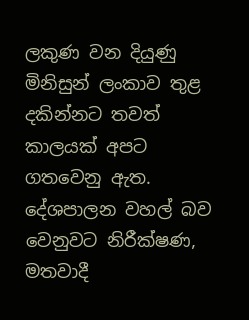ලකුණ වන දියුණු මිනිසුන් ලංකාව තුළ දකින්නට තවත් කාලයක් අපට ගතවෙනු ඇත. දේශපාලන වහල් බව වෙනුවට නිරීක්ෂණ, මතවාදී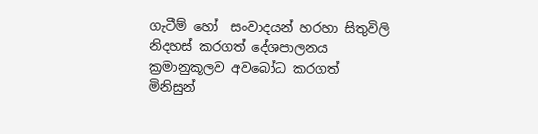ගැටීම් හෝ  සංවාදයන් හරහා සිතුවිලි නිදහස් කරගත් දේශපාලනය ක්‍රමානුකූලව අවබෝධ කරගත් මිනිසුන්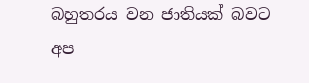බහුතරය වන ජාතියක් බවට අප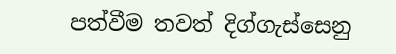පත්වීම තවත් දිග්ගැස්සෙනු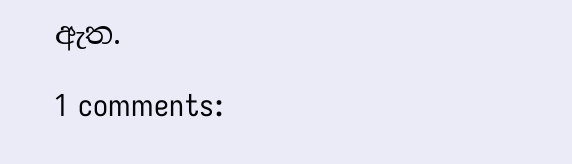ඇත.

1 comments: